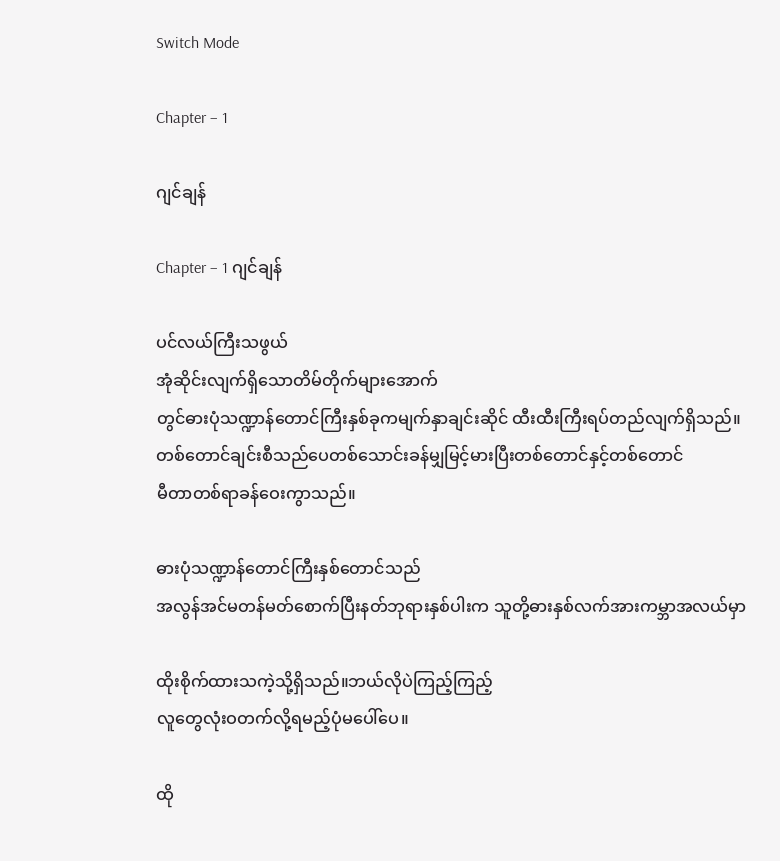Switch Mode

Chapter – 1

ဂျင်ချန်

Chapter – 1 ဂျင်ချန်

ပင်လယ်ကြီးသဖွယ်
အုံဆိုင်းလျက်ရှိသောတိမ်တိုက်များအောက်
တွင်ဓားပုံသဏ္ဍာန်တောင်ကြီးနှစ်ခုကမျက်နှာချင်းဆိုင် ထီးထီးကြီးရပ်တည်လျက်ရှိသည်။
တစ်တောင်ချင်းစီသည်ပေတစ်သောင်းခန်မျှမြင့်မားပြီးတစ်တောင်နှင့်တစ်တောင်
မီတာတစ်ရာခန်ဝေးကွာသည်။

ဓားပုံသဏ္ဍာန်တောင်ကြီးနှစ်တောင်သည်
အလွန်အင်မတန်မတ်စောက်ပြီးနတ်ဘုရားနှစ်ပါးက သူတို့ဓားနှစ်လက်အားကမ္ဘာအလယ်မှာ

ထိုးစိုက်ထားသကဲ့သို့ရှိသည်။ဘယ်လိုပဲကြည့်ကြည့်
လူတွေလုံးဝတက်လို့ရမည့်ပုံမပေါ်ပေ။

ထို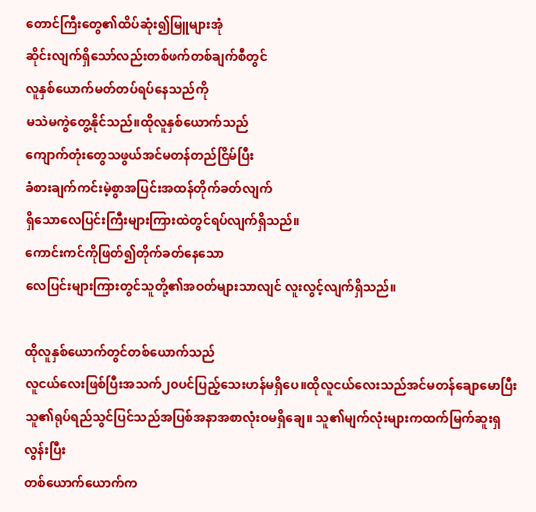တောင်ကြီးတွေ၏ထိပ်ဆုံး၍မြူများအုံ
ဆိုင်းလျက်ရှိသော်လည်းတစ်ဖက်တစ်ချက်စီတွင်
လူနှစ်ယောက်မတ်တပ်ရပ်နေသည်ကို
မသဲမကွဲတွေ့နိုင်သည်။ထိုလူနှစ်ယောက်သည်
ကျောက်တုံးတွေသဖွယ်အင်မတန်တည်ငြိမ်ပြီး
ခံစားချက်ကင်းမဲ့စွာအပြင်းအထန်တိုက်ခတ်လျက်
ရှိသောလေပြင်းကြီးများကြားထဲတွင်ရပ်လျက်ရှိသည်။
ကောင်းကင်ကိုဖြတ်၍တိုက်ခတ်နေသော
လေပြင်းများကြားတွင်သူတို့၏အဝတ်များသာလျင် လူးလွင့်လျက်ရှိသည်။

ထိုလူနှစ်ယောက်တွင်တစ်ယောက်သည်
လူငယ်လေးဖြစ်ပြီးအသက်၂၀ပင်ပြည့်သေးဟန်မရှိပေ။ထိုလူငယ်လေးသည်အင်မတန်ချောမောပြီး
သူ၏ရုပ်ရည်သွင်ပြင်သည်အပြစ်အနာအစာလုံးဝမရှိချေ။ သူ၏မျက်လုံးများကထက်မြက်ဆူးရှလွန်းပြီး
တစ်ယောက်ယောက်က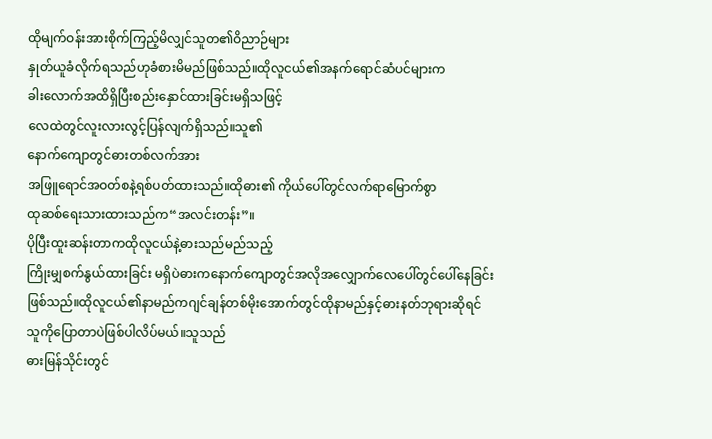ထိုမျက်ဝန်းအားစိုက်ကြည့်မိလျှင်သူတ၏ဝိညာဉ်များ
နှုတ်ယူခံလိုက်ရသည်ဟုခံစားမိမည်ဖြစ်သည်။ထိုလူငယ်၏အနက်ရောင်ဆံပင်များက
ခါးလောက်အထိရှိပြီးစည်းနှောင်ထားခြင်းမရှိသဖြင့်
လေထဲတွင်လူးလားလွင့်ပြန်လျက်ရှိသည်။သူ၏
နောက်ကျောတွင်ဓားတစ်လက်အား
အဖြူရောင်အဝတ်စနဲ့ရစ်ပတ်ထားသည်။ထိုဓား၏ ကိုယ်ပေါ်တွင်လက်ရာမြောက်စွာ
ထုဆစ်ရေးသားထားသည်က“အလင်းတန်း”။
ပိုပြီးထူးဆန်းတာကထိုလူငယ်နဲ့ဓားသည်မည်သည့်
ကြိုးမျှစက်နွယ်ထားခြင်း မရှိပဲဓားကနောက်ကျောတွင်အလိုအလျှောက်လေပေါ်တွင်ပေါ်နေခြင်းဖြစ်သည်။ထိုလူငယ်၏နာမည်ကဂျင်ချန်တစ်မိုးအောက်တွင်ထိုနာမည်နှင့်ဓားနတ်ဘုရားဆိုရင်
သူကိုပြောတာပဲဖြစ်ပါလိပ်မယ်။သူသည်
ဓားမြန်သိုင်းတွင်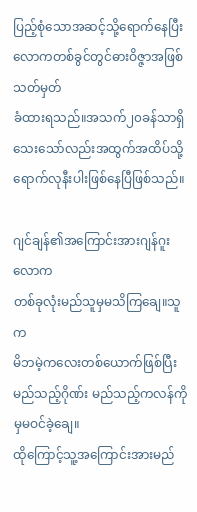ပြည့်စုံသောအဆင့်သို့ရောက်နေပြီး
လောကတစ်ခွင်တွင်ဓားဝိဇ္ဇာအဖြစ်သတ်မှတ်
ခံထားရသည်။အသက်၂၀ခန်သာရှိသေးသော်လည်းအထွက်အထိပ်သို့ရောက်လုနီးပါးဖြစ်နေပြီဖြစ်သည်။

ဂျင်ချန်၏အကြောင်းအားဂျန်ဂူးလောက
တစ်ခုလုံးမည်သူမှမသိကြချေ။သူက
မိဘမဲ့ကလေးတစ်ယောက်ဖြစ်ပြီးမည်သည့်ဂိုဏ်း မည်သည့်ကလန်ကိုမှမဝင်ခဲ့ချေ။
ထိုကြောင့်သူ့အကြောင်းအားမည်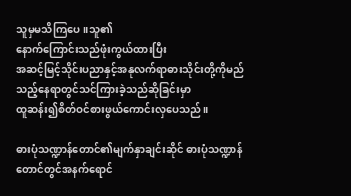သူမှမသိကြပေ။သူ၏
နောက်ကြောင်းသည်ဖုံးကွယ်ထားပြီး
အဆင့်မြင့်သိုင်းပညာနှင့်အနုလက်ရာဓားသိုင်းတို့ကိုမည်သည့်နေရာတွင်သင်ကြားခဲ့သည်ဆိုခြင်းမှာ
ထူဆန်း၍စိတ်ဝင်စားဖွယ်ကောင်းလှပေသည်။

ဓားပုံသဏ္ဍာန်တောင်၏မျက်နှာချင်းဆိုင် ဓားပုံသဏ္ဍာန်တောင်တွင်အနက်ရောင်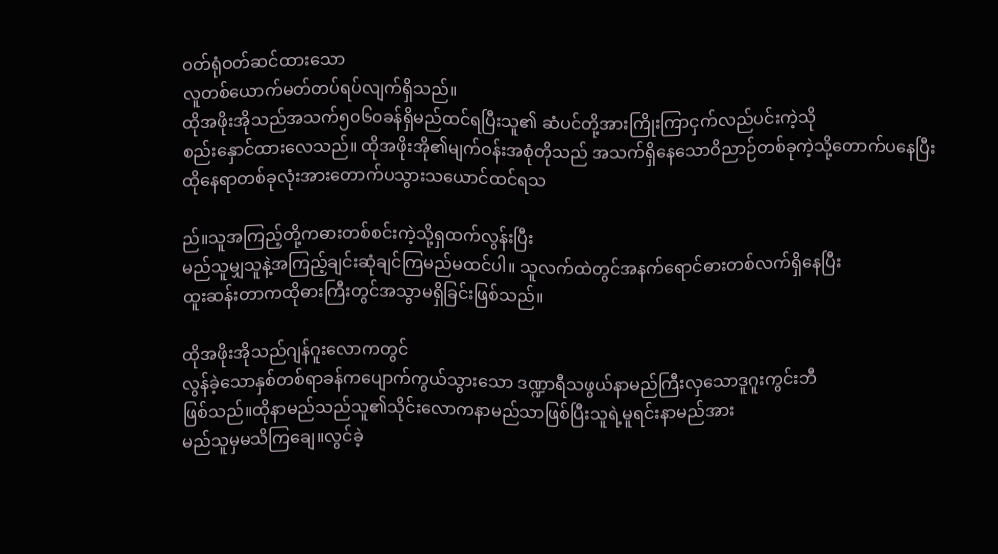ဝတ်ရုံဝတ်ဆင်ထားသော
လူတစ်ယောက်မတ်တပ်ရပ်လျက်ရှိသည်။
ထိုအဖိုးအိုသည်အသက်၅၀၆၀ခန်ရှိမည်ထင်ရပြီးသူ၏ ဆံပင်တို့အားကြိုးကြာငှက်လည်ပင်းကဲ့သို
စည်းနှောင်ထားလေသည်။ ထိုအဖိုးအို၏မျက်ဝန်းအစုံတိုသည် အသက်ရှိနေသောဝိညာဉ်တစ်ခုကဲ့သို့တောက်ပနေပြီး
ထိုနေရာတစ်ခုလုံးအားတောက်ပသွားသယောင်ထင်ရသ

ည်။သူအကြည့်တို့ကဓားတစ်စင်းကဲ့သို့ရှထက်လွန်းပြီး
မည်သူမျှသူနဲ့အကြည့်ချင်းဆုံချင်ကြမည်မထင်ပါ။ သူလက်ထဲတွင်အနက်ရောင်ဓားတစ်လက်ရှိနေပြီး
ထူးဆန်းတာကထိုဓားကြီးတွင်အသွာမရှိခြင်းဖြစ်သည်။

ထိုအဖိုးအိုသည်ဂျန်ဂူးလောကတွင်
လွန်ခဲ့သောနှစ်တစ်ရာခန်ကပျောက်ကွယ်သွားသော ဒဏ္ဍာရီသဖွယ်နာမည်ကြီးလှသောဒူဂူးကွင်းဘီ
ဖြစ်သည်။ထိုနာမည်သည်သူ၏သိုင်းလောကနာမည်သာဖြစ်ပြီးသူရဲ့မူရင်းနာမည်အား
မည်သူမှမသိကြချေ။လွင်ခဲ့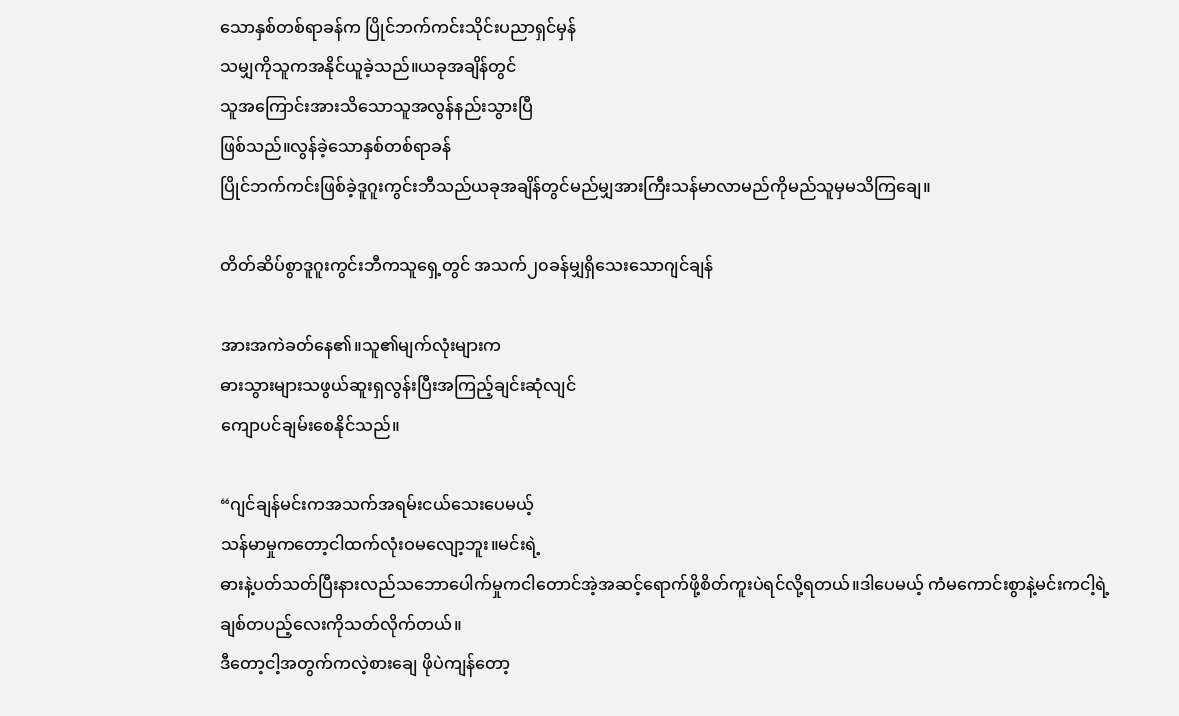သောနှစ်တစ်ရာခန်က ပြိုင်ဘက်ကင်းသိုင်းပညာရှင်မှန်
သမျှကိုသူကအနိုင်ယူခဲ့သည်။ယခုအချိန်တွင်
သူအကြောင်းအားသိသောသူအလွန်နည်းသွားပြီ
ဖြစ်သည်။လွန်ခဲ့သောနှစ်တစ်ရာခန်
ပြိုင်ဘက်ကင်းဖြစ်ခဲ့ဒူဂူးကွင်းဘီသည်ယခုအချိန်တွင်မည်မျှအားကြီးသန်မာလာမည်ကိုမည်သူမှမသိကြချေ။

တိတ်ဆိပ်စွာဒူဂူးကွင်းဘီကသူရှေ့တွင် အသက်၂၀ခန်မျှရှိသေးသောဂျင်ချန်

အားအကဲခတ်နေ၏။သူ၏မျက်လုံးများက
ဓားသွားများသဖွယ်ဆူးရှလွန်းပြီးအကြည့်ချင်းဆုံလျင်
ကျောပင်ချမ်းစေနိုင်သည်။

“ဂျင်ချန်မင်းကအသက်အရမ်းငယ်သေးပေမယ့်
သန်မာမှုကတော့ငါထက်လုံးဝမလျော့ဘူး။မင်းရဲ့
ဓားနဲ့ပတ်သတ်ပြီးနားလည်သဘောပေါက်မှုကငါတောင်အဲ့အဆင့်ရောက်ဖို့စိတ်ကူးပဲရင်လို့ရတယ်။ဒါပေမယ့် ကံမကောင်းစွာနဲ့မင်းကငါ့ရဲ့
ချစ်တပည့်လေးကိုသတ်လိုက်တယ်။
ဒီတော့ငါ့အတွက်ကလဲ့စားချေ ဖိုပဲကျန်တော့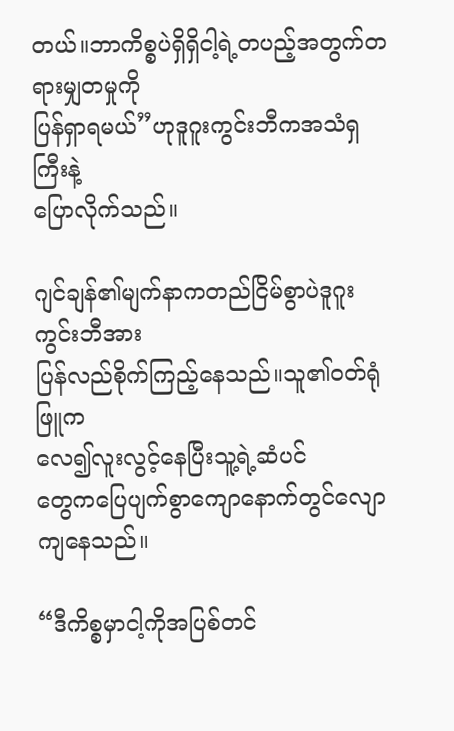တယ်။ဘာကိစ္စပဲရှိရှိငါ့ရဲ့တပည့်အတွက်တရားမျှတမှုကို
ပြန်ရှာရမယ်”ဟုဒူဂူးကွင်းဘီကအသံရှကြီးနဲ့
ပြောလိုက်သည်။

ဂျင်ချန်၏မျက်နာကတည်ငြိမ်စွာပဲဒူဂူးကွင်းဘီအား
ပြန်လည်စိုက်ကြည့်နေသည်။သူ၏ဝတ်ရုံဖြူက
လေ၍လူးလွင့်နေပြီးသူ့ရဲ့ဆံပင်
တွေကပြေပျက်စွာကျောနောက်တွင်လျောကျနေသည်။

“ဒီကိစ္စမှာငါ့ကိုအပြစ်တင်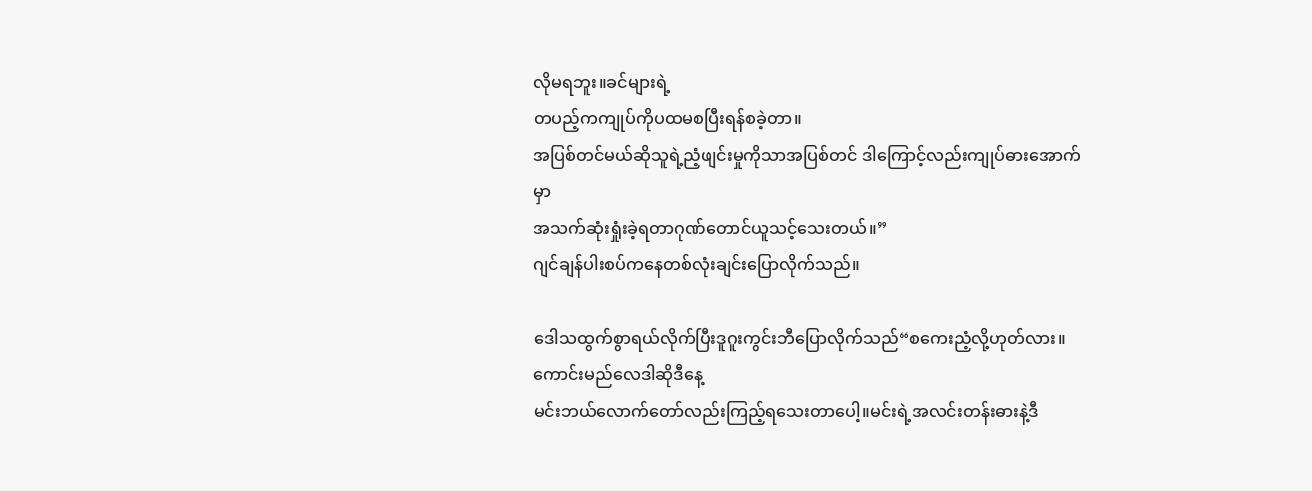လိုမရဘူး။ခင်များရဲ့
တပည့်ကကျုပ်ကိုပထမစပြီးရန်စခဲ့တာ။
အပြစ်တင်မယ်ဆိုသူရဲ့ညံ့ဖျင်းမှုကိုသာအပြစ်တင် ဒါကြောင့်လည်းကျုပ်ဓားအောက်မှာ
အသက်ဆုံးရှုံးခဲ့ရတာဂုဏ်တောင်ယူသင့်သေးတယ်။”
ဂျင်ချန်ပါးစပ်ကနေတစ်လုံးချင်းပြောလိုက်သည်။

ဒေါသထွက်စွာရယ်လိုက်ပြီးဒူဂူးကွင်းဘီပြောလိုက်သည်“စကေးညံ့လို့ဟုတ်လား။ကောင်းမည်လေဒါဆိုဒီနေ့
မင်းဘယ်လောက်တော်လည်းကြည့်ရသေးတာပေါ့။မင်းရဲ့အလင်းတန်းဓားနဲ့ဒီ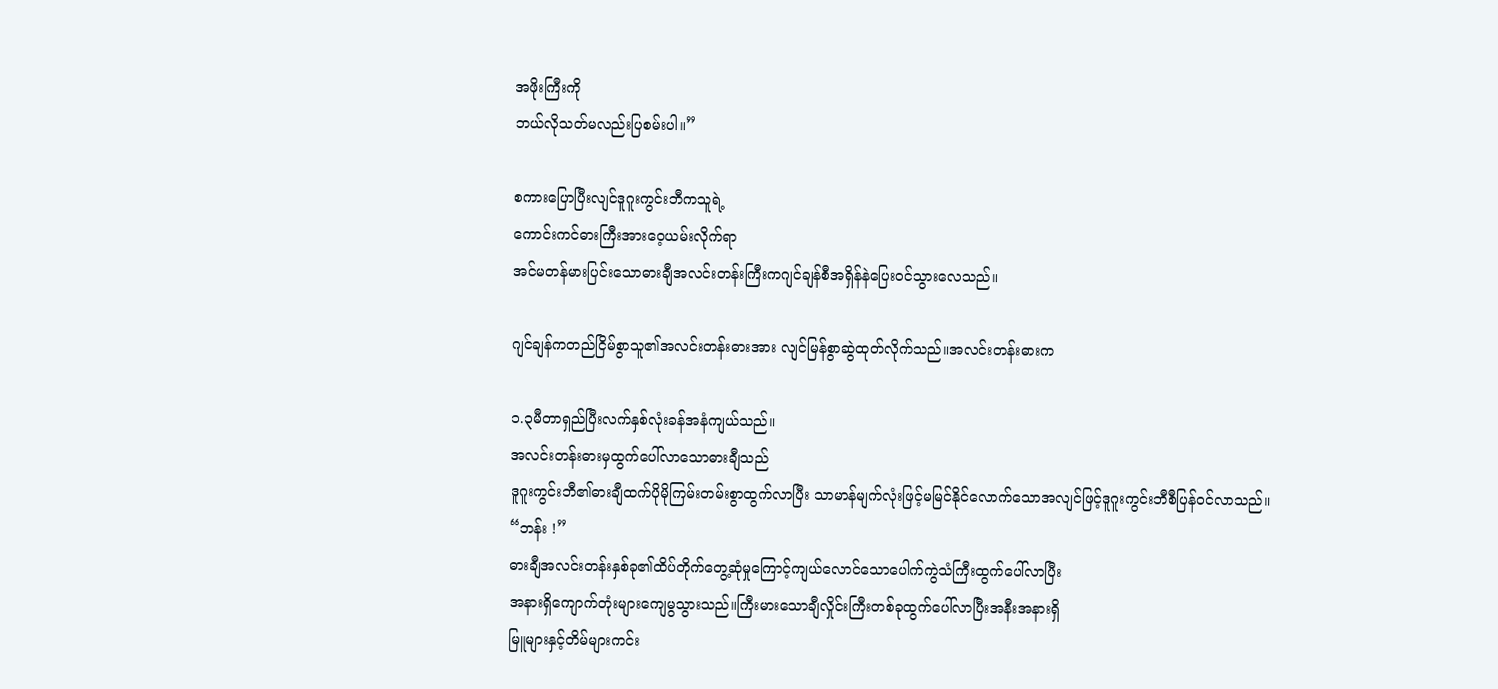အဖိုးကြီးကို
ဘယ်လိုသတ်မလည်းပြစမ်းပါ။”

စကားပြောပြီးလျင်ဒူဂူးကွင်းဘီကသူရဲ့
ကောင်းကင်ဓားကြီးအားဝေ့ယမ်းလိုက်ရာ
အင်မတန်မားပြင်းသောဓားချီအလင်းတန်းကြီးကဂျင်ချန်စီအရှိန်နဲပြေးဝင်သွားလေသည်။

ဂျင်ချန်ကတည်ငြိမ်စွာသူ၏အလင်းတန်းဓားအား လျင်မြန်စွာဆွဲထုတ်လိုက်သည်။အလင်းတန်းဓားက

၁.၃မီတာရှည်ပြီးလက်နှစ်လုံးခန်အနံကျယ်သည်။
အလင်းတန်းဓားမှထွက်ပေါ်လာသောဓားချီသည်
ဒူဂူးကွင်းဘီ၏ဓားချီထက်ပိုမိုကြမ်းတမ်းစွာထွက်လာပြီး သာမာန်မျက်လုံးဖြင့်မမြင်နိုင်လောက်သောအလျင်ဖြင့်ဒူဂူးကွင်းဘီစီပြန်ဝင်လာသည်။
“ဘန်း !”
ဓားချီအလင်းတန်းနှစ်ခု၏ထိပ်တိုက်တွေ့ဆုံမှုကြောင့်ကျယ်လောင်သောပေါက်ကွဲသံကြီးထွက်ပေါ်လာပြီး
အနားရှိကျောက်တုံးများကျေမွသွားသည်။ကြီးမားသောချီလှိုင်းကြီးတစ်ခုထွက်ပေါ်လာပြီးအနီးအနားရှိ
မြူများနှင့်တိမ်များကင်း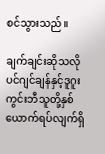စင်သွားသည်။

ချက်ချင်းဆိုသလိုပင်ဂျင်ချန်နှင့်ဒူဂူးကွင်းဘီသူတို့နှစ်ယောက်ရပ်လျက်ရှိ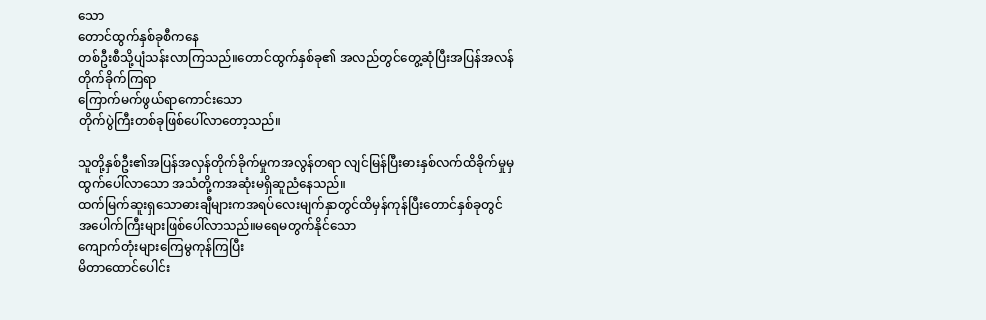သော
တောင်ထွက်နှစ်ခုစီကနေ
တစ်ဦးစီသို့ပျံသန်းလာကြသည်။တောင်ထွက်နှစ်ခု၏ အလည်တွင်တွေ့ဆုံပြီးအပြန်အလန်တိုက်ခိုက်ကြရာ
ကြောက်မက်ဖွယ်ရာကောင်းသော
တိုက်ပွဲကြီးတစ်ခုဖြစ်ပေါ်လာတော့သည်။

သူတို့နှစ်ဦး၏အပြန်အလှန်တိုက်ခိုက်မှုကအလွန်တရာ လျင်မြန်ပြီးဓားနှစ်လက်ထိခိုက်မှုမှထွက်ပေါ်လာသော အသံတို့ကအဆုံးမရှိဆူညံနေသည်။
ထက်မြက်ဆူးရှသောဓားချီများကအရပ်လေးမျက်နှာတွင်ထိမှန်ကုန်ပြီးတောင်နှစ်ခုတွင်
အပေါက်ကြီးများဖြစ်ပေါ်လာသည်။မရေမတွက်နိုင်သော
ကျောက်တုံးများကြေမွကုန်ကြပြီး
မိတာထောင်ပေါင်း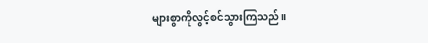များစွာကိုလွင့်စင်သွားကြသည်။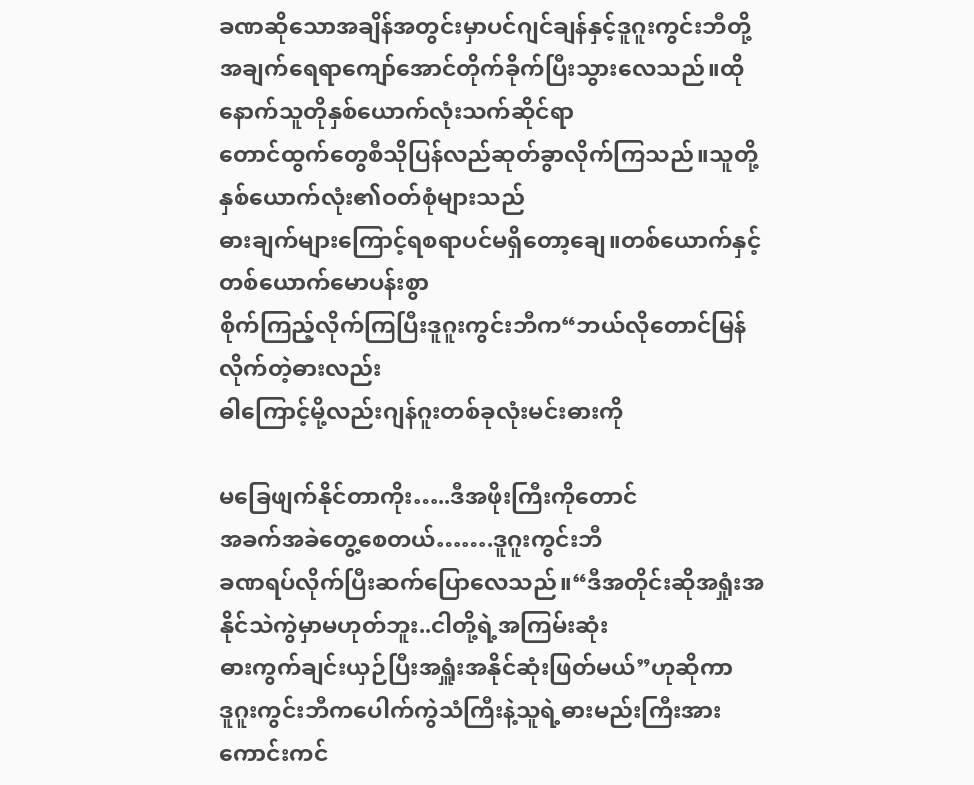ခဏဆိုသောအချိန်အတွင်းမှာပင်ဂျင်ချန်နှင့်ဒူဂူးကွင်းဘီတို့
အချက်ရေရာကျော်အောင်တိုက်ခိုက်ပြီးသွားလေသည်။ထိုနောက်သူတိုနှစ်ယောက်လုံးသက်ဆိုင်ရာ
တောင်ထွက်တွေစီသိုပြန်လည်ဆုတ်ခွာလိုက်ကြသည်။သူတို့နှစ်ယောက်လုံး၏ဝတ်စုံများသည်
ဓားချက်များကြောင့်ရစရာပင်မရှိတော့ချေ။တစ်ယောက်နှင့်တစ်ယောက်မောပန်းစွာ
စိုက်ကြည့်လိုက်ကြပြီးဒူဂူးကွင်းဘီက“ဘယ်လိုတောင်မြန်လိုက်တဲ့ဓားလည်း
ဓါကြောင့်မို့လည်းဂျန်ဂူးတစ်ခုလုံးမင်းဓားကို

မခြေဖျက်နိုင်တာကိုး…..ဒီအဖိုးကြီးကိုတောင်
အခက်အခဲတွေ့စေတယ်…….ဒူဂူးကွင်းဘီ
ခဏရပ်လိုက်ပြီးဆက်ပြောလေသည်။“ဒီအတိုင်းဆိုအရှုံးအနိုင်သဲကွဲမှာမဟုတ်ဘူး..ငါတို့ရဲ့အကြမ်းဆုံး
ဓားကွက်ချင်းယှဉ်ပြီးအရှူံးအနိုင်ဆုံးဖြတ်မယ်”ဟုဆိုကာ
ဒူဂူးကွင်းဘီကပေါက်ကွဲသံကြီးနဲ့သူရဲ့ဓားမည်းကြီးအား
ကောင်းကင်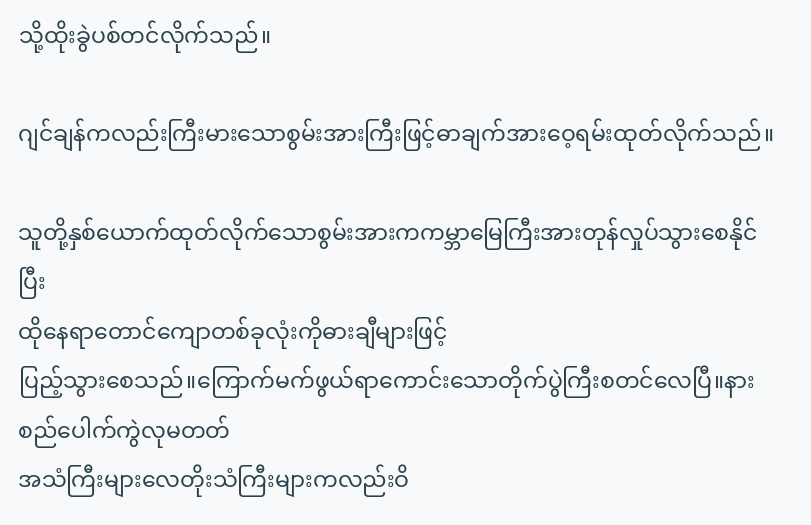သို့ထိုးခွဲပစ်တင်လိုက်သည်။

ဂျင်ချန်ကလည်းကြီးမားသောစွမ်းအားကြီးဖြင့်ဓာချက်အားဝေ့ရမ်းထုတ်လိုက်သည်။

သူတို့နှစ်ယောက်ထုတ်လိုက်သောစွမ်းအားကကမ္ဘာမြေကြီးအားတုန်လှုပ်သွားစေနိုင်ပြီး
ထိုနေရာတောင်ကျောတစ်ခုလုံးကိုဓားချီများဖြင့်
ပြည့်သွားစေသည်။ကြောက်မက်ဖွယ်ရာကောင်းသောတိုက်ပွဲကြီးစတင်လေပြီ။နားစည်ပေါက်ကွဲလုမတတ်
အသံကြီးများလေတိုးသံကြီးများကလည်းဝိ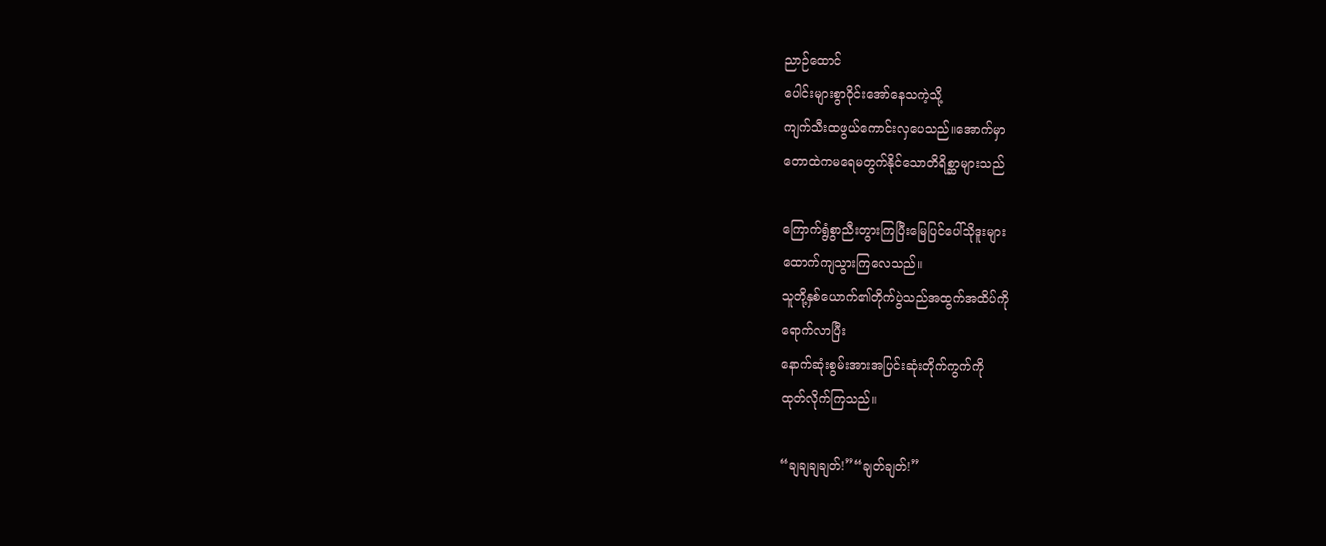ညာဉ်ထောင်
ပေါင်းများစွာဝိုင်းအော်နေသကဲ့သို့
ကျက်သီးထဖွယ်ကောင်းလှပေသည်။အောက်မှာ
တောထဲကမရေမတွက်နိုင်သောတိရိစ္ဆာများသည်

ကြောက်ရွံစွာညီးတွားကြပြီးမြေပြင်ပေါ်သိုဒူးများ
ထောက်ကျသွားကြလေသည်။
သူတို့နှစ်ယောက်၏တိုက်ပွဲသည်အထွက်အထိပ်ကို
ရောက်လာပြီး
နောက်ဆုံးစွမ်းအားအပြင်းဆုံးတိုက်ကွက်ကို
ထုတ်လိုက်ကြသည်။

“ချချချချတ်!”“ချတ်ချတ်!”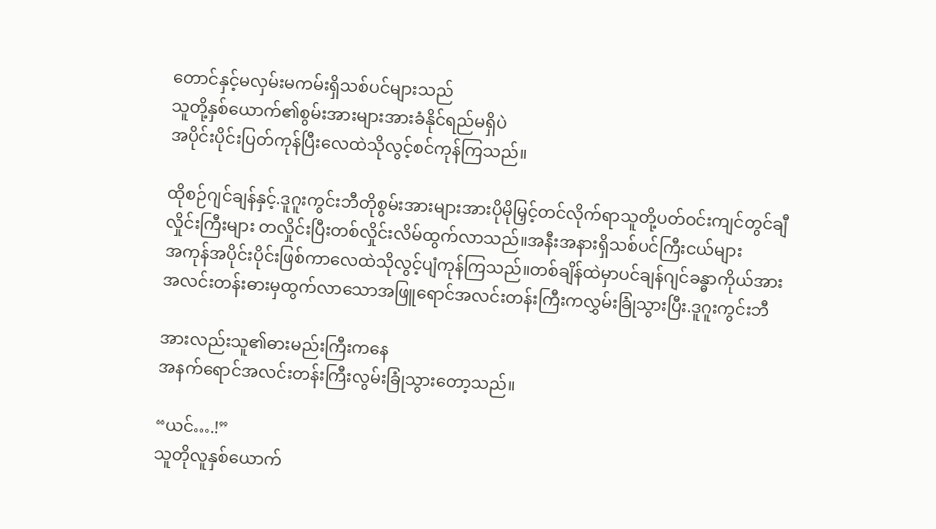တောင်နှင့်မလှမ်းမကမ်းရှိသစ်ပင်များသည်
သူတို့နှစ်ယောက်၏စွမ်းအားများအားခံနိုင်ရည်မရှိပဲ
အပိုင်းပိုင်းပြတ်ကုန်ပြီးလေထဲသိုလွင့်စင်ကုန်ကြသည်။

ထိုစဉ်ဂျင်ချန်နှင့်.ဒူဂူးကွင်းဘီတိုစွမ်းအားများအားပိုမိုမြှင့်တင်လိုက်ရာသူတို့ပတ်ဝင်းကျင်တွင်ချီ
လှိုင်းကြီးများ တလှိုင်းပြီးတစ်လှိုင်းလိမ်ထွက်လာသည်။အနီးအနားရှိသစ်ပင်ကြီးငယ်များ
အကုန်အပိုင်းပိုင်းဖြစ်ကာလေထဲသိုလွင့်ပျံကုန်ကြသည်။တစ်ချိန်ထဲမှာပင်ချန်ဂျင်ခန္ဓာကိုယ်အား
အလင်းတန်းဓားမှထွက်လာသောအဖြူရောင်အလင်းတန်းကြီးကလွှမ်းခြုံသွားပြီး.ဒူဂူးကွင်းဘီ

အားလည်းသူ၏ဓားမည်းကြီးကနေ
အနက်ရောင်အလင်းတန်းကြီးလွမ်းခြုံသွားတော့သည်။

“ယင်….!”
သူတိုလူနှစ်ယောက်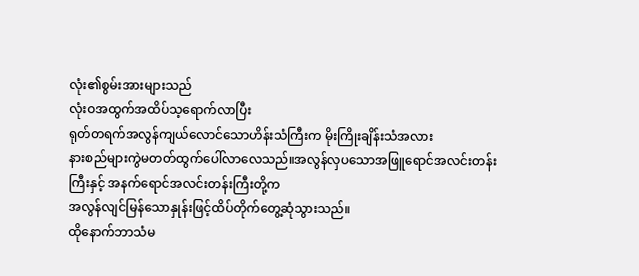လုံး၏စွမ်းအားများသည်
လုံးဝအထွက်အထိပ်သ့ရောက်လာပြီး
ရုတ်တရက်အလွန်ကျယ်လောင်သောဟိန်းသံကြီးက မိုးကြိုးချိန်းသံအလား
နားစည်များကွဲမတတ်ထွက်ပေါ်လာလေသည်။အလွန်လှပသောအဖြူရောင်အလင်းတန်းကြီးနှင့် အနက်ရောင်အလင်းတန်းကြီးတို့က
အလွန်လျင်မြန်သောနှုန်းဖြင့်ထိပ်တိုက်တွေ့ဆုံသွားသည်။
ထိုနောက်ဘာသံမ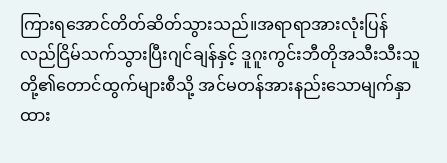ကြားရအောင်တိတ်ဆိတ်သွားသည်။အရာရာအားလုံးပြန်လည်ငြိမ်သက်သွားပြီးဂျင်ချန်နှင့် ဒူဂူးကွင်းဘီတိုအသီးသီးသူတို့၏တောင်ထွက်များစီသို့ အင်မတန်အားနည်းသောမျက်နှာထား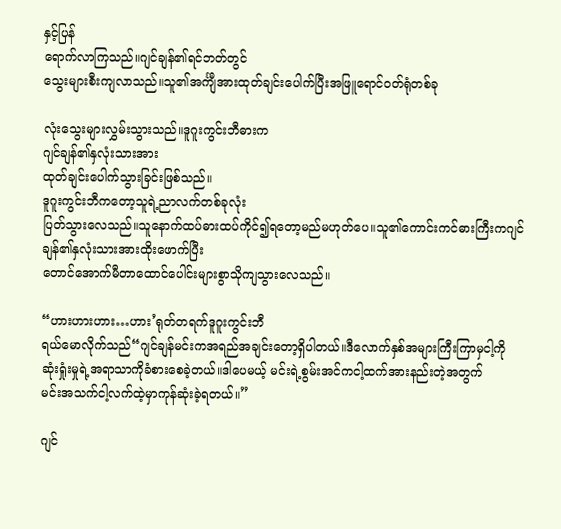နှင့်ပြန်
ရောက်လာကြသည်။ဂျင်ချန်၏ရင်ဘတ်တွင်
သွေးများစီးကျလာသည်။သူ၏အင်္ကျီအားထုတ်ချင်းပေါက်ပြီးအဖြူရောင်ဝတ်ရုံတစ်ခု

လုံးသွေးများလွှမ်းသွားသည်။ဒူဂူးကွင်းဘီဓားက
ဂျင်ချန်၏နှလုံးသားအား
ထုတ်ချင်းပေါက်သွားခြင်းဖြစ်သည်။
ဒူဂူးကွင်းဘီကတော့သူရဲ့ညာလက်တစ်ခုလုံး
ပြတ်သွားလေသည်။သူနောက်ထပ်ဓားထပ်ကိုင်၍ရတော့မည်မဟုတ်ပေ။သူ၏ကောင်းကင်ဓားကြီးကဂျင်ချန်၏နှလုံးသားအားထိုးဖောက်ပြီး
တောင်အောက်မီတာထောင်ပေါင်းများစွာသိုကျသွားလေသည်။

“ဟားဟားဟား…ဟား’ရုတ်တရက်ဒူဂူးကွင်းဘီ
ရယ်မောလိုက်သည်“ဂျင်ချန်မင်းကအရည်အချင်းတော့ရှိပါတယ်။ဒီလောက်နှစ်အများကြီးကြာမှငါ့ကို
ဆုံးရှုံးမှုရဲ့အရာသာကိုခံစားစေခဲ့တယ်။ဒါပေမယ့် မင်းရဲ့စွမ်းအင်ကငါ့ထက်အားနည်းတဲ့အတွက်
မင်းအသက်ငါ့လက်ထဲ့မှာကုန်ဆုံးခဲ့ရတယ်။”

ဂျင်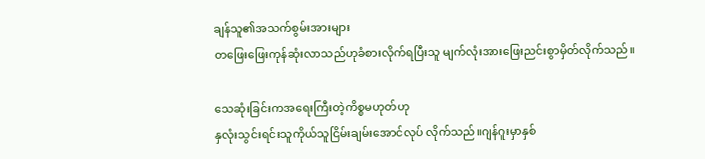ချန်သူ၏အသက်စွမ်းအားများ
တဖြေးဖြေးကုန်ဆုံးလာသည်ဟုခံစားလိုက်ရပြီးသူ မျက်လုံးအားဖြေးညင်းစွာမှိတ်လိုက်သည်။

သေဆုံးခြင်းကအရေးကြီးတဲ့ကိစ္စမဟုတ်ဟု
နှလုံးသွင်းရင်းသူကိုယ်သူငြိမ်းချမ်းအောင်လုပ် လိုက်သည်။ဂျန်ဂူးမှာနှစ်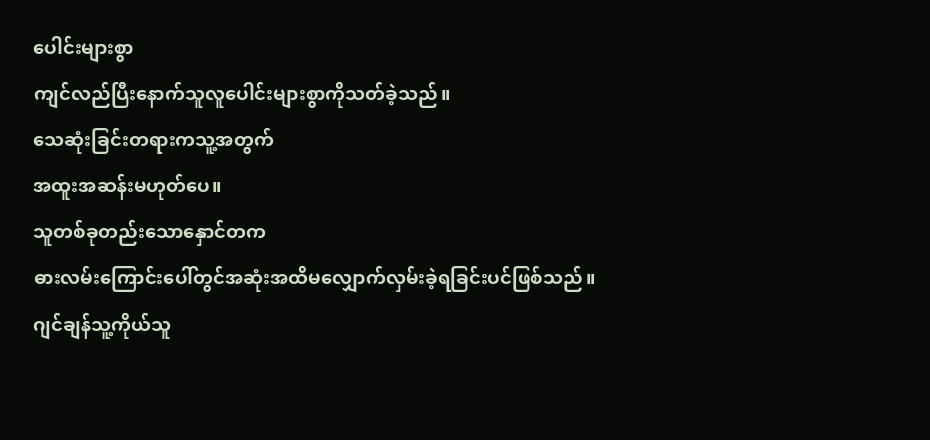ပေါင်းများစွာ
ကျင်လည်ပြီးနောက်သူလူပေါင်းများစွာကိုသတ်ခဲ့သည်။
သေဆုံးခြင်းတရားကသူ့အတွက်
အထူးအဆန်းမဟုတ်ပေ။
သူတစ်ခုတည်းသောနှောင်တက
ဓားလမ်းကြောင်းပေါ်တွင်အဆုံးအထိမလျှောက်လှမ်းခဲ့ရခြင်းပင်ဖြစ်သည်။
ဂျင်ချန်သူ့ကိုယ်သူ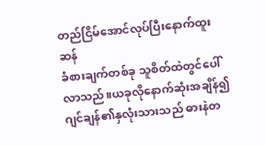တည်ငြိမ်အောင်လုပ်ပြီးနောက်ထူးဆန်
ခံစားချက်တစ်ခု သူစိတ်ထဲတွင်ပေါ်လာသည်။ယခုလိုနောက်ဆုံးအချိန်၍ဂျင်ချန်၏နှလုံးသားသည် ဓားနဲတ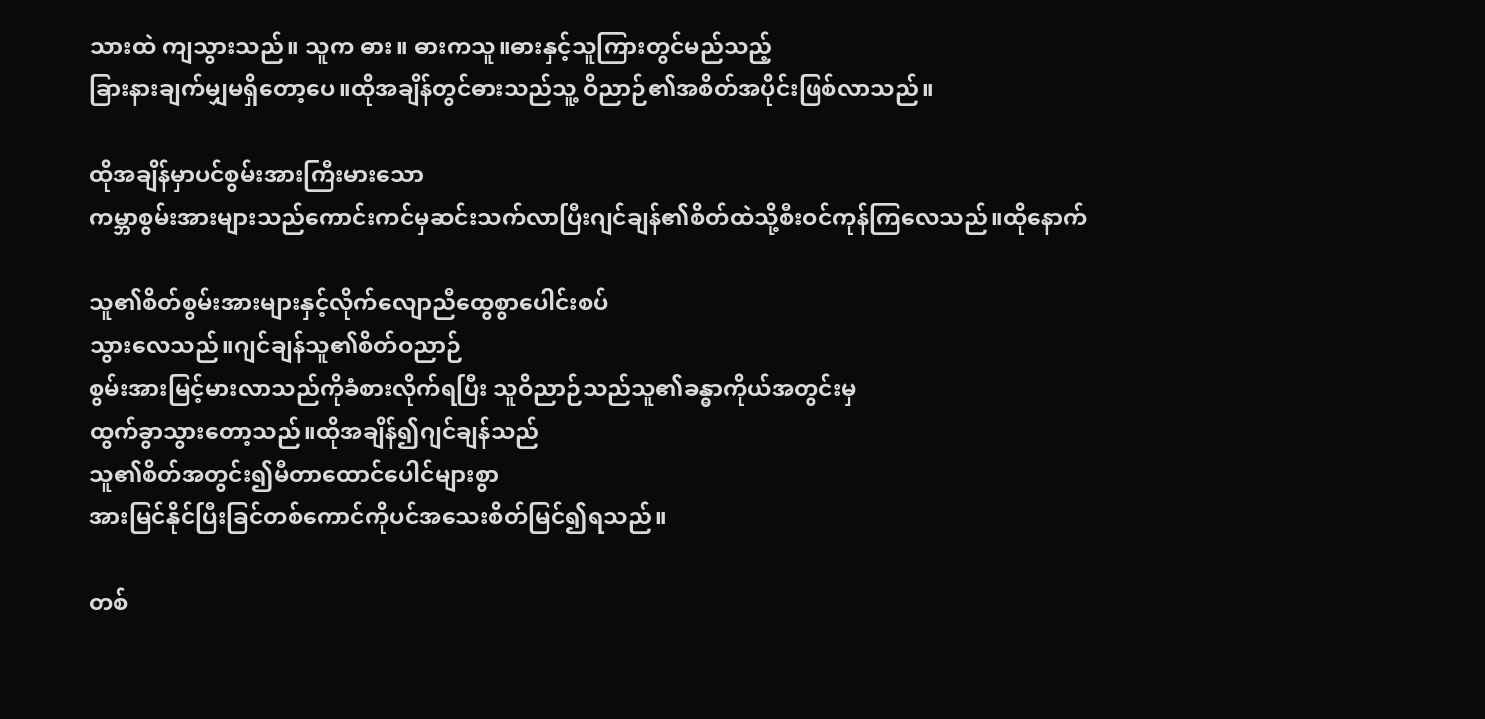သားထဲ ကျသွားသည်။ သူက ဓား။ ဓားကသူ။ဓားနှင့်သူကြားတွင်မည်သည့်
ခြားနားချက်မျှမရှိတော့ပေ။ထိုအချိန်တွင်ဓားသည်သူ့ ဝိညာဉ်၏အစိတ်အပိုင်းဖြစ်လာသည်။

ထိုအချိန်မှာပင်စွမ်းအားကြီးမားသော
ကမ္ဘာစွမ်းအားများသည်ကောင်းကင်မှဆင်းသက်လာပြီးဂျင်ချန်၏စိတ်ထဲသို့စီးဝင်ကုန်ကြလေသည်။ထိုနောက်

သူ၏စိတ်စွမ်းအားများနှင့်လိုက်လျောညီထွေစွာပေါင်းစပ်
သွားလေသည်။ဂျင်ချန်သူ၏စိတ်ဝညာဉ်
စွမ်းအားမြင့်မားလာသည်ကိုခံစားလိုက်ရပြီး သူဝိညာဉ်သည်သူ၏ခန္ဓာကိုယ်အတွင်းမှ
ထွက်ခွာသွားတော့သည်။ထိုအချိန်၍ဂျင်ချန်သည်
သူ၏စိတ်အတွင်း၍မီတာထောင်ပေါင်များစွာ
အားမြင်နိုင်ပြီးခြင်တစ်ကောင်ကိုပင်အသေးစိတ်မြင်၍ရသည်။

တစ်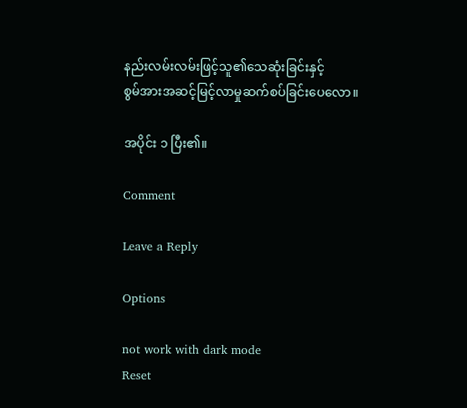နည်းလမ်းလမ်းဖြင့်သူ၏သေဆုံးခြင်းနှင့်
စွမ်အားအဆင့်မြင့်လာမှုဆက်စပ်ခြင်းပေလော။

အပိုင်း ၁ ပြီး၏။

Comment

Leave a Reply

Options

not work with dark mode
Reset